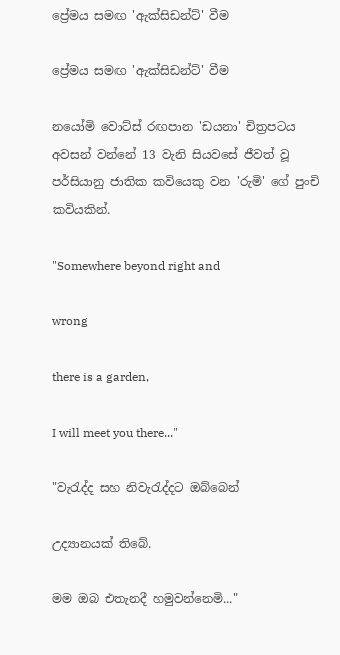ප්‍රේමය සමඟ 'ඇක්සිඩන්ට්' වීම

ප්‍රේමය සමඟ 'ඇක්සිඩන්ට්' වීම

නයෝමි වොට්ස් රඟපාන 'ඩයනා' චිත්‍රපටය අවසන් වන්නේ 13 වැනි සියවසේ ජීවත් වූ පර්සියානු ජාතික කවියෙකු වන 'රුමි' ගේ පුංචි කවියකින්.

"Somewhere beyond right and

wrong

there is a garden,

I will meet you there..."

"වැරැද්ද සහ නිවැරැද්දට ඔබ්බෙන්

උද්‍යානයක් තිබේ.

මම ඔබ එතැනදී හමුවන්නෙමි..."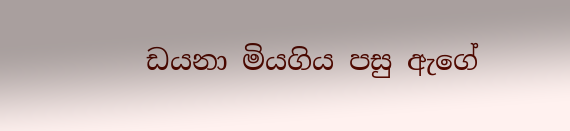ඩයනා මියගිය පසු ඇගේ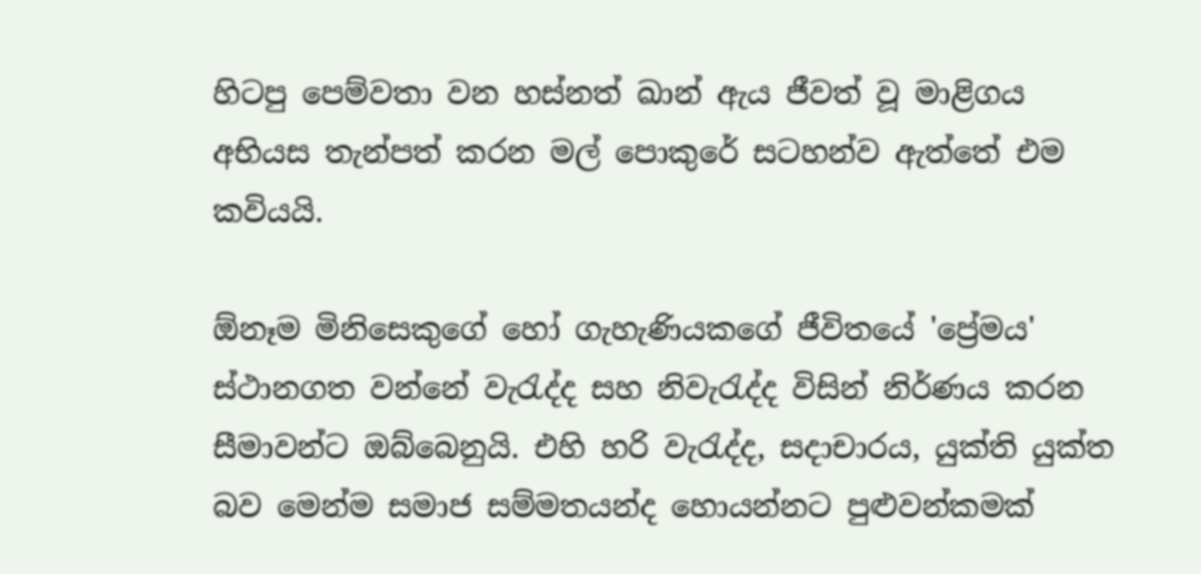හිටපු පෙම්වතා වන හස්නත් ඛාන් ඇය ජීවත් වූ මාළිගය අභියස තැන්පත් කරන මල් පොකුරේ සටහන්ව ඇත්තේ එම කවියයි.

ඕනෑම මිනිසෙකුගේ හෝ ගැහැණියකගේ ජීවිතයේ 'ප්‍රේමය' ස්ථානගත වන්නේ වැරැද්ද සහ නිවැරැද්ද විසින් නිර්ණය කරන සීමාවන්ට ඔබ්බෙනුයි. එහි හරි වැරැද්ද, සදාචාරය, යුක්ති යුක්ත බව මෙන්ම සමාජ සම්මතයන්ද හොයන්නට පුළුවන්කමක්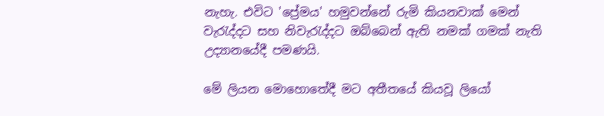නැහැ. එවිට 'ප්‍රේමය' හමුවන්නේ රුමි කියනවාක් මෙන් වැරැද්දට සහ නිවැරැද්දට ඔබ්බෙන් ඇති නමක් ගමක් නැති උද්‍යානයේදී පමණයි.

මේ ලියන මොහොතේදී මට අතීතයේ කියවූ ලියෝ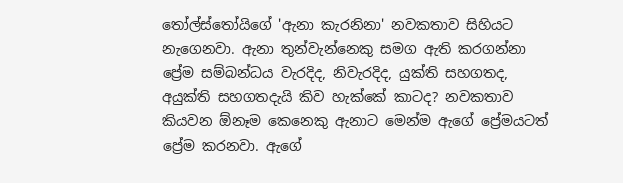තෝල්ස්තෝයිගේ 'ඇනා කැරනිනා' නවකතාව සිහියට නැගෙනවා. ඇනා තුන්වැන්නෙකු සමග ඇති කරගන්නා ප්‍රේම සම්බන්ධය වැරදිද, නිවැරදිද, යුක්ති සහගතද, අයුක්ති සහගතදැයි කිව හැක්කේ කාටද? නවකතාව කියවන ඕනෑම කෙනෙකු ඇනාට මෙන්ම ඇගේ ප්‍රේමයටත් ප්‍රේම කරනවා. ඇගේ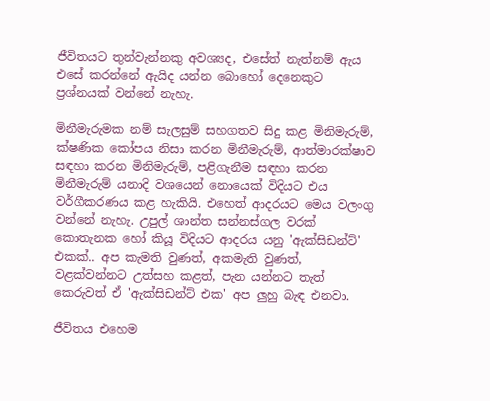ජීවිතයට තුන්වැන්නකු අවශ්‍යද, එසේත් නැත්නම් ඇය එසේ කරන්නේ ඇයිද යන්න බොහෝ දෙනෙකුට ප්‍රශ්නයක් වන්නේ නැහැ.

මිනීමැරුමක නම් සැලසුම් සහගතව සිදු කළ මිනිමැරුම්, ක්ෂණික කෝපය නිසා කරන මිනීමැරුම්, ආත්මාරක්ෂාව සඳහා කරන මිනිමැරුම්, පළිගැනීම සඳහා කරන මිනීමැරුම් යනාදි වශයෙන් නොයෙක් විදියට එය වර්ගීකරණය කළ හැකියි. එහෙත් ආදරයට මෙය වලංගු වන්නේ නැහැ. උපුල් ශාන්ත සන්නස්ගල වරක් කොතැනක හෝ කියූ විදියට ආදරය යනු 'ඇක්සිඩන්ට්' එකක්.. අප කැමති වුණත්, අකමැති වුණත්, වළක්වන්නට උත්සහ කළත්, පැන යන්නට තැත් කෙරුවත් ඒ 'ඇක්සිඩන්ට් එක' අප ලුහු බැඳ එනවා.

ජීවිතය එහෙම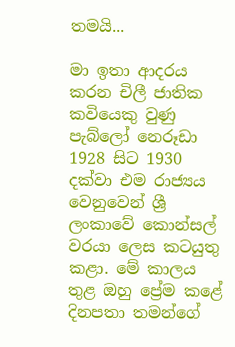තමයි...

මා ඉතා ආදරය කරන චිලී ජාතික කවියෙකු වුණු පැබ්ලෝ නෙරූඩා 1928 සිට 1930 දක්වා එම රාජ්‍යය වෙනුවෙන් ශ්‍රී ලංකාවේ කොන්සල් වරයා ලෙස කටයුතු කළා. මේ කාලය තුළ ඔහු ප්‍රේම කළේ දිනපතා තමන්ගේ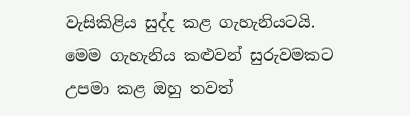වැසිකිළිය සුද්ද කළ ගැහැනියටයි. මෙම ගැහැනිය කළුවන් සුරුවමකට උපමා කළ ඔහු තවත්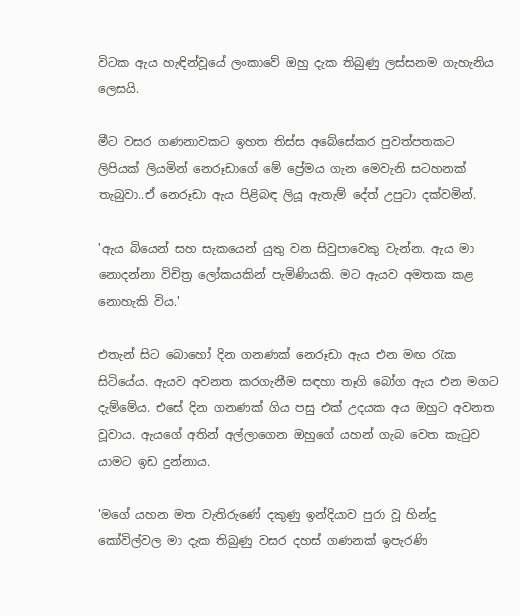විටක ඇය හැඳින්වූයේ ලංකාවේ ඔහු දැක තිබුණු ලස්සනම ගැහැනිය ලෙසයි.

මීට වසර ගණනාවකට ඉහත තිස්ස අබේසේකර පුවත්පතකට ලිපියක් ලියමින් නෙරූඩාගේ මේ ප්‍රේමය ගැන මෙවැනි සටහනක් තැබුවා..ඒ නෙරූඩා ඇය පිළිබඳ ලියූ ඇතැම් දේත් උපුටා දක්වමින්.

'ඇය බියෙන් සහ සැකයෙන් යුතු වන සිවුපාවෙකු වැන්න. ඇය මා නොදන්නා විචිත්‍ර ලෝකයකින් පැමිණියකි. මට ඇයව අමතක කළ නොහැකි විය.'

එතැන් සිට බොහෝ දින ගනණක් නෙරූඩා ඇය එන මඟ රැක සිටියේය. ඇයව අවනත කරගැනීම සඳහා තෑගි බෝග ඇය එන මගට දැම්මේය. එසේ දින ගනණක් ගිය පසු එක් උදයක අය ඔහුට අවනත වූවාය. ඇයගේ අතින් අල්ලාගෙන ඔහුගේ යහන් ගැබ වෙත කැටුව යාමට ඉඩ දුන්නාය.

'මගේ යහන මත වැතිරුණේ දකුණු ඉන්දියාව පුරා වූ හින්දු කෝවිල්වල මා දැක තිබුණු වසර දහස් ගණනක් ඉපැරණි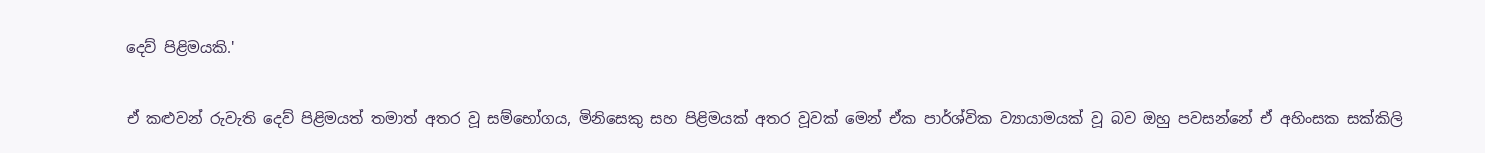දෙව් පිළිමයකි.'

ඒ කළුවන් රුවැති දෙව් පිළිමයත් තමාත් අතර වූ සම්භෝගය, මිනිසෙකු සහ පිළිමයක් අතර වූවක් මෙන් ඒක පාර්ශ්වික ව්‍යායාමයක් වූ බව ඔහු පවසන්නේ ඒ අහිංසක සක්කිලි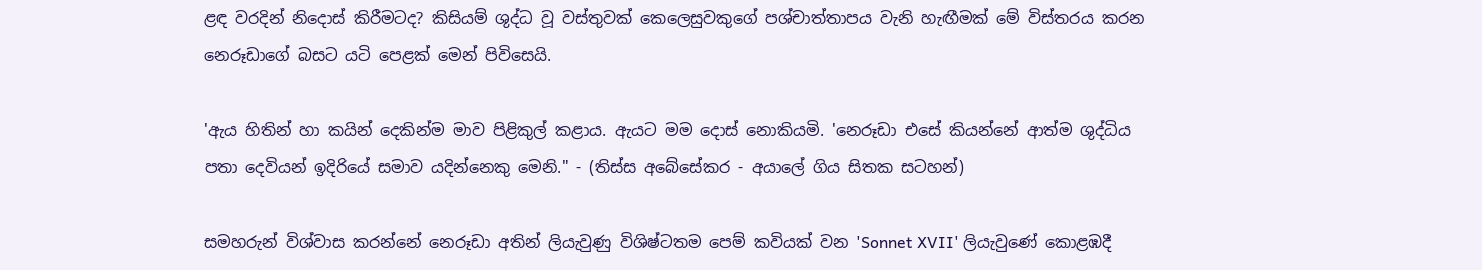ළඳ වරදින් නිදොස් කිරීමටද? කිසියම් ශුද්ධ වූ වස්තුවක් කෙලෙසුවකුගේ පශ්චාත්තාපය වැනි හැඟීමක් මේ විස්තරය කරන නෙරූඩාගේ බසට යටි පෙළක් මෙන් පිවිසෙයි.

'ඇය හිතින් හා කයින් දෙකින්ම මාව පිළිකුල් කළාය. ඇයට මම දොස් නොකියමි. 'නෙරූඩා එසේ කියන්නේ ආත්ම ශුද්ධිය පතා දෙවියන් ඉදිරියේ සමාව යදින්නෙකු මෙනි." - (තිස්ස අබේසේකර - අයාලේ ගිය සිතක සටහන්)

සමහරුන් විශ්වාස කරන්නේ නෙරූඩා අතින් ලියැවුණු විශිෂ්ටතම පෙම් කවියක් වන 'Sonnet XVII' ලියැවුණේ කොළඹදී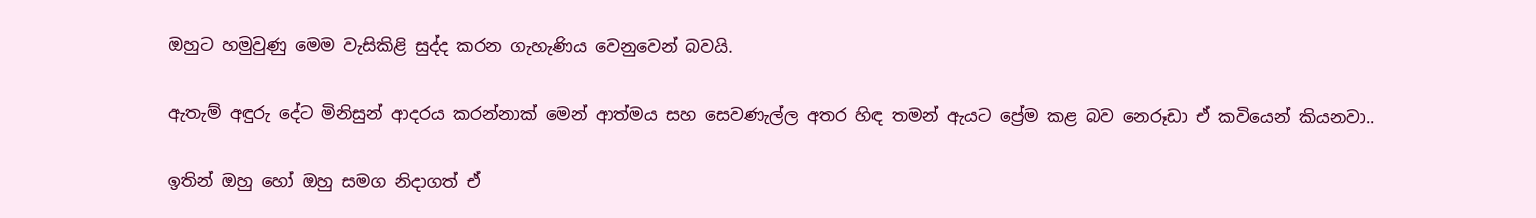ඔහුට හමුවුණු මෙම වැසිකිළි සුද්ද කරන ගැහැණිය වෙනුවෙන් බවයි.

ඇතැම් අඳුරු දේට මිනිසුන් ආදරය කරන්නාක් මෙන් ආත්මය සහ සෙවණැල්ල අතර හිඳ තමන් ඇයට ප්‍රේම කළ බව නෙරූඩා ඒ කවියෙන් කියනවා..

ඉතින් ඔහු හෝ ඔහු සමග නිදාගත් ඒ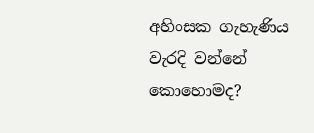අහිංසක ගැහැණිය වැරදි වන්නේ කොහොමද?